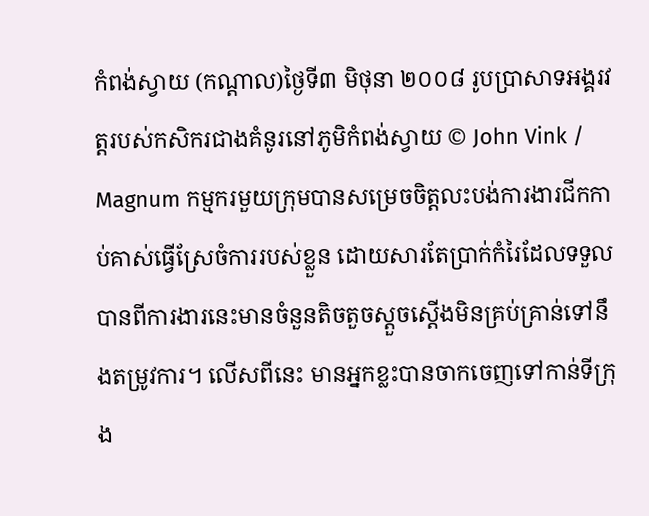កំពង់ស្វាយ (កណ្តាល)ថ្ងៃទី៣ មិថុនា ២០០៨ រូបប្រាសាទអង្គរវត្តរបស់កសិករជាងគំនូរនៅភូមិកំពង់ស្វាយ © John Vink / Magnum កម្មករមួយក្រុមបានសម្រេចចិត្តលះបង់ការងារជីកកាប់គាស់ធ្វើស្រែចំការរបស់ខ្លួន ដោយសារតែប្រាក់កំរៃដែលទទួលបានពីការងារនេះមានចំនួនតិចតួចស្តួចស្តើងមិនគ្រប់គ្រាន់ទៅនឹងតម្រូវការ។ លើសពីនេះ មានអ្នកខ្លះបានចាកចេញទៅកាន់ទីក្រុង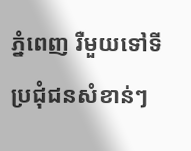ភ្នំពេញ រឺមួយទៅទីប្រជុំជនសំខាន់ៗ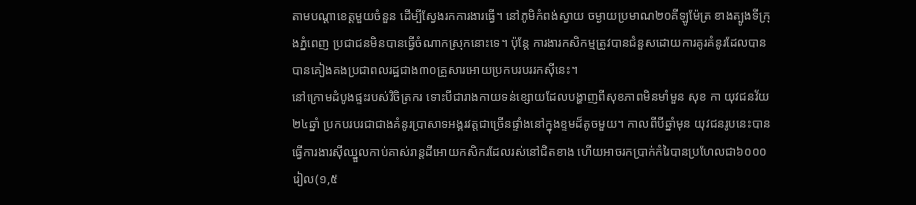តាមបណ្តាខេត្តមួយចំនួន ដើម្បីស្វែងរកការងារធ្វើ។ នៅភូមិកំពង់ស្វាយ ចម្ងាយប្រមាណ២០គីឡូម៉ែត្រ ខាងត្បូងទីក្រុងភ្នំពេញ ប្រជាជនមិនបានធ្វើចំណាកស្រុកនោះទេ។ ប៉ុន្តែ ការងារកសិកម្មត្រូវបានជំនួសដោយការគូរគំនូរដែលបានបានគៀងគងប្រជាពលរដ្ឋជាង៣០គ្រួសារអោយប្រកបរបររកស៊ីនេះ។
នៅក្រោមដំបូងផ្ទះរបស់វិចិត្រករ ទោះបីជារាងកាយទន់ខ្សោយដែលបង្ហាញពីសុខភាពមិនមាំមួន សុខ កា យុវជនវ័យ២៤ឆ្នាំ ប្រកបរបរជាជាងគំនូរប្រាសាទអង្គរវត្តជាច្រើនផ្ទាំងនៅក្នុងខ្ទមដ៏តូចមួយ។ កាលពីបីឆ្នាំមុន យុវជនរូបនេះបានធ្វើការងារស៊ីឈ្នួលកាប់គាស់រាន្តដីអោយកសិករដែលរស់នៅជិតខាង ហើយអាចរកប្រាក់កំរៃបានប្រហែលជា៦០០០រៀល(១,៥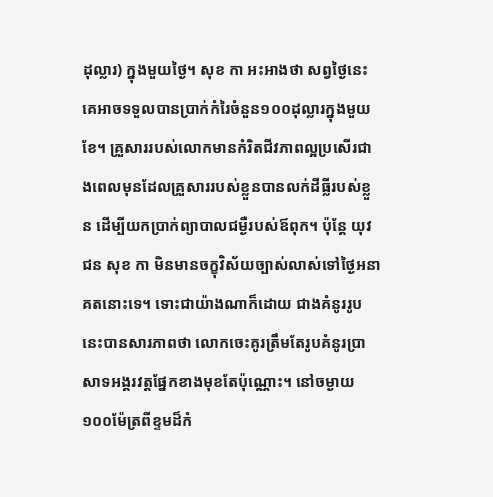ដុល្លារ) ក្នុងមួយថ្ងៃ។ សុខ កា អះអាងថា សព្វថ្ងៃនេះ គេអាចទទួលបានប្រាក់កំរៃចំនួន១០០ដុល្លារក្នុងមួយខែ។ គ្រួសាររបស់លោកមានកំរិតជីវភាពល្អប្រសើរជាងពេលមុនដែលគ្រួសាររបស់ខ្លួនបានលក់ដីធ្លីរបស់ខ្លួន ដើម្បីយកប្រាក់ព្យាបាលជម្ងឺរបស់ឪពុក។ ប៉ុន្តែ យុវជន សុខ កា មិនមានចក្ខុវិស័យច្បាស់លាស់ទៅថ្ងៃអនាគតនោះទេ។ ទោះជាយ៉ាងណាក៏ដោយ ជាងគំនូររូបនេះបានសារភាពថា លោកចេះគូរត្រឹមតែរូបគំនូរប្រាសាទអង្គរវត្តផ្នែកខាងមុខតែប៉ុណ្ណោះ។ នៅចម្ងាយ១០០ម៉ែត្រពីខ្ទមដ៏កំ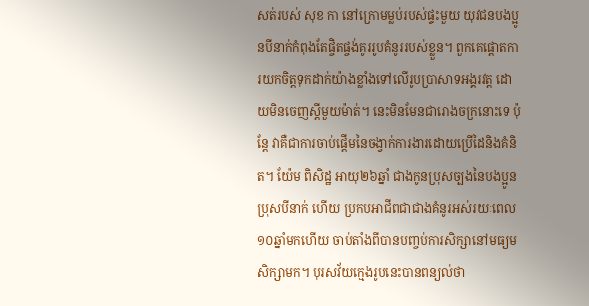សត់របស់ សុខ កា នៅក្រោមម្លប់របស់ផ្ទះមួយ យុវជនបងប្អូនបីនាក់កំពុងតែផ្ចិតផ្ចង់គូររូបគំនូររបស់ខ្លួន។ ពួកគេផ្តោតការយកចិត្តទុកដាក់យ៉ាងខ្លាំងទៅលើរូបប្រាសាទអង្គរវត្ត ដោយមិនចេញស្តីមួយម៉ាត់។ នេះមិនមែនជារោងចក្រនោះទេ ប៉ុន្តែ វាគឺជាការចាប់ផ្តើមនៃចង្វាក់ការងារដោយប្រើដៃនិងគំនិត។ យ៉ែម ពិសិដ្ឋ អាយុ២៦ឆ្នាំ ជាងកូនប្រុសច្បងនៃបងប្អូនប្រុសបីនាក់ ហើយ ប្រកបអាជីពជាជាងគំនូរអស់រយៈពេល១០ឆ្នាំមកហើយ ចាប់តាំងពីបានបញ្ចប់ការសិក្សានៅមធ្យមសិក្សាមក។ បុរសវ័យក្មេងរូបនេះបានពន្យល់ថា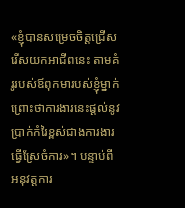«ខ្ញុំបានសម្រេចចិត្តជ្រើសរើសយកអាជីពនេះ តាមគំរូរបស់ឪពុកមារបស់ខ្ញុំម្នាក់ ព្រោះថាការងារនេះផ្តល់នូវប្រាក់កំរៃខ្ពស់ជាងការងារធ្វើស្រែចំការ»។ បន្ទាប់ពីអនុវត្តការ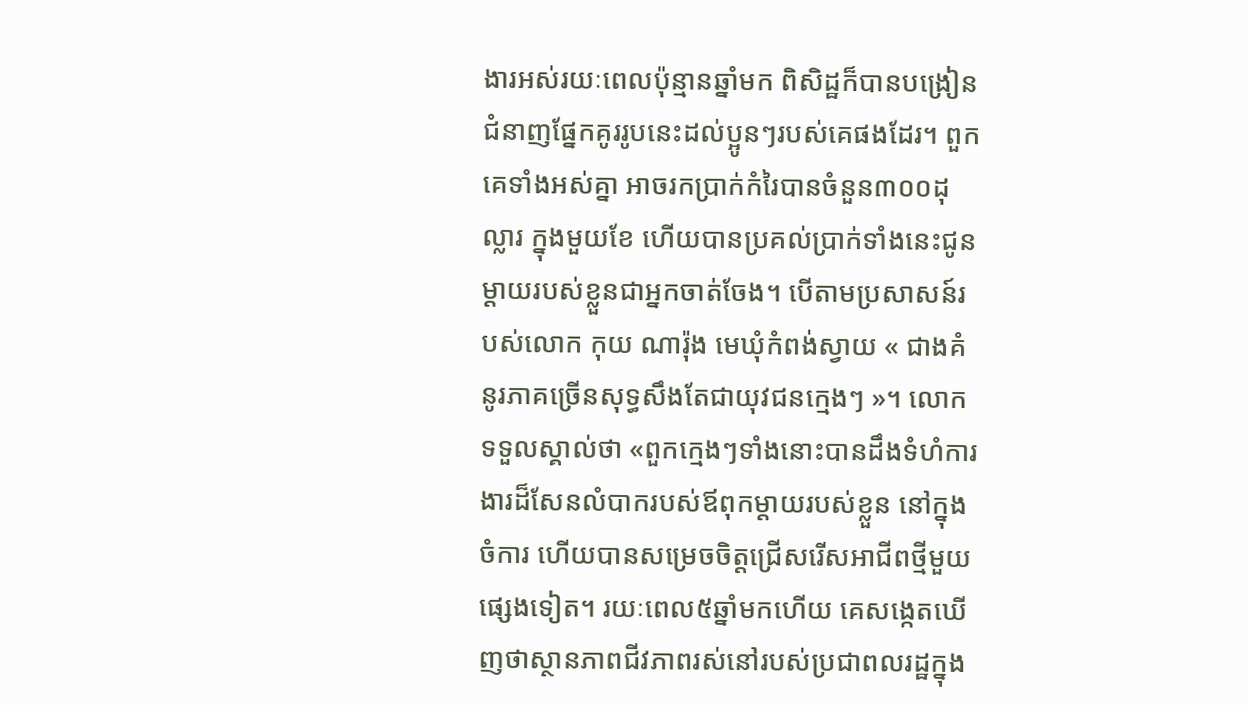ងារអស់រយៈពេលប៉ុន្មានឆ្នាំមក ពិសិដ្ឋក៏បានបង្រៀនជំនាញផ្នែកគូររូបនេះដល់ប្អូនៗរបស់គេផងដែរ។ ពួកគេទាំងអស់គ្នា អាចរកប្រាក់កំរៃបានចំនួន៣០០ដុល្លារ ក្នុងមួយខែ ហើយបានប្រគល់ប្រាក់ទាំងនេះជូនម្តាយរបស់ខ្លួនជាអ្នកចាត់ចែង។ បើតាមប្រសាសន៍របស់លោក កុយ ណារ៉ុង មេឃុំកំពង់ស្វាយ « ជាងគំនូរភាគច្រើនសុទ្ធសឹងតែជាយុវជនក្មេងៗ »។ លោកទទួលស្គាល់ថា «ពួកក្មេងៗទាំងនោះបានដឹងទំហំការងារដ៏សែនលំបាករបស់ឪពុកម្តាយរបស់ខ្លួន នៅក្នុងចំការ ហើយបានសម្រេចចិត្តជ្រើសរើសអាជីពថ្មីមួយផ្សេងទៀត។ រយៈពេល៥ឆ្នាំមកហើយ គេសង្កេតឃើញថាស្ថានភាពជីវភាពរស់នៅរបស់ប្រជាពលរដ្ឋក្នុង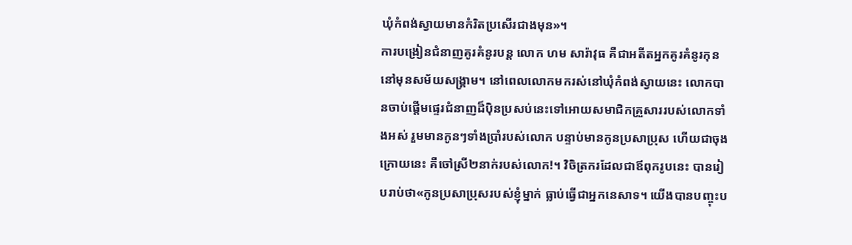ឃុំកំពង់ស្វាយមានកំរិតប្រសើរជាងមុន»។
ការបង្រៀនជំនាញគូរគំនូរបន្ត លោក ហម សារ៉ាវុធ គឺជាអតីតអ្នកគូរគំនូរកុន នៅមុនសម័យសង្រ្គាម។ នៅពេលលោកមករស់នៅឃុំកំពង់ស្វាយនេះ លោកបានចាប់ផ្តើមផ្ទេរជំនាញដ៏ប៉ិនប្រសប់នេះទៅអោយសមាជិកគ្រួសាររបស់លោកទាំងអស់ រួមមានកូនៗទាំងប្រាំរបស់លោក បន្ទាប់មានកូនប្រសាប្រុស ហើយជាចុងក្រោយនេះ គឺចៅស្រី២នាក់របស់លោក!។ វិចិត្រករដែលជាឪពុករូបនេះ បានរៀបរាប់ថា«កូនប្រសាប្រុសរបស់ខ្ញុំម្នាក់ ធ្លាប់ធ្វើជាអ្នកនេសាទ។ យើងបានបញ្ចុះប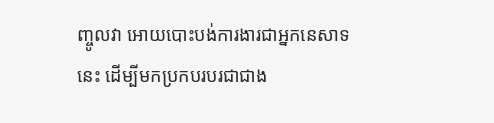ញ្ចូលវា អោយបោះបង់ការងារជាអ្នកនេសាទនេះ ដើម្បីមកប្រកបរបរជាជាង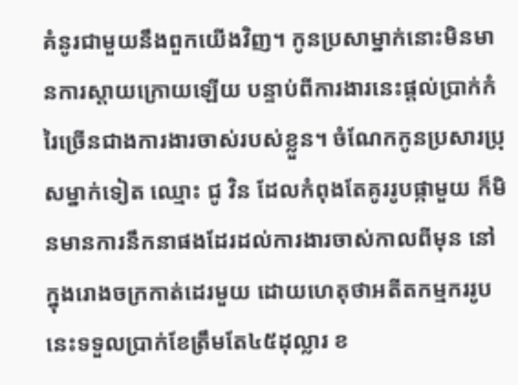គំនូរជាមួយនឹងពួកយើងវិញ។ កូនប្រសាម្នាក់នោះមិនមានការស្តាយក្រោយឡើយ បន្ទាប់ពីការងារនេះផ្តល់ប្រាក់កំរៃច្រើនជាងការងារចាស់របស់ខ្លួន។ ចំណែកកូនប្រសារប្រុសម្នាក់ទៀត ឈ្មោះ ជូ វិន ដែលកំពុងតែគូររូបផ្កាមួយ ក៏មិនមានការនឹកនាផងដែរដល់ការងារចាស់កាលពីមុន នៅក្នុងរោងចក្រកាត់ដេរមួយ ដោយហេតុថាអតីតកម្មកររូបនេះទទួលប្រាក់ខែត្រឹមតែ៤៥ដុល្លារ ខ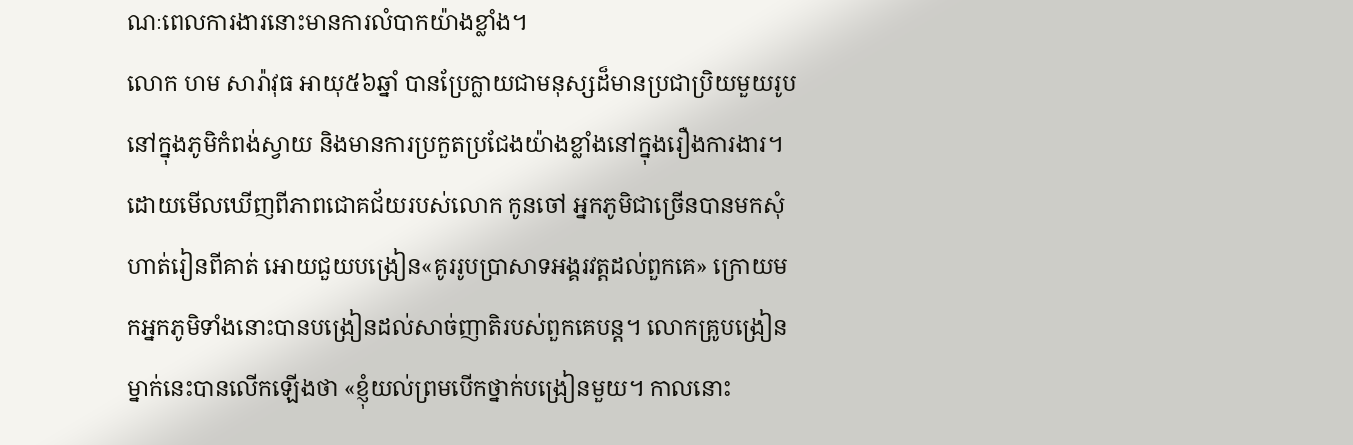ណៈពេលការងារនោះមានការលំបាកយ៉ាងខ្លាំង។
លោក ហម សារ៉ាវុធ អាយុ៥៦ឆ្នាំ បានប្រែក្លាយជាមនុស្សដ៏មានប្រជាប្រិយមួយរូបនៅក្នុងភូមិកំពង់ស្វាយ និងមានការប្រកួតប្រជែងយ៉ាងខ្លាំងនៅក្នុងរឿងការងារ។ ដោយមើលឃើញពីភាពជោគជ័យរបស់លោក កូនចៅ អ្នកភូមិជាច្រើនបានមកសុំហាត់រៀនពីគាត់ អោយជួយបង្រៀន«គូររូបប្រាសាទអង្គរវត្តដល់ពួកគេ» ក្រោយមកអ្នកភូមិទាំងនោះបានបង្រៀនដល់សាច់ញាតិរបស់ពួកគេបន្ត។ លោកគ្រូបង្រៀនម្នាក់នេះបានលើកឡើងថា «ខ្ញុំយល់ព្រមបើកថ្នាក់បង្រៀនមួយ។ កាលនោះ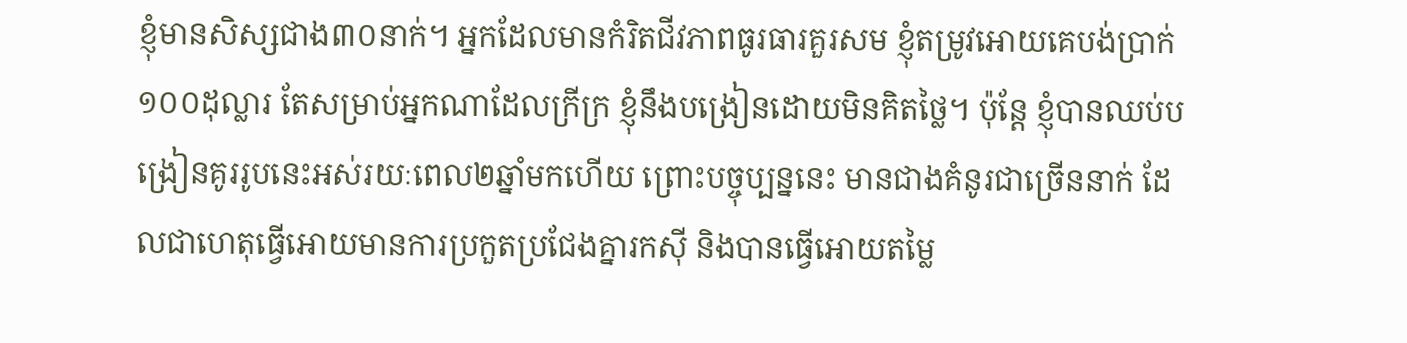ខ្ញុំមានសិស្សជាង៣០នាក់។ អ្នកដែលមានកំរិតជីវភាពធូរធារគួរសម ខ្ញុំតម្រូវអោយគេបង់ប្រាក់១០០ដុល្លារ តែសម្រាប់អ្នកណាដែលក្រីក្រ ខ្ញុំនឹងបង្រៀនដោយមិនគិតថ្លៃ។ ប៉ុន្តែ ខ្ញុំបានឈប់បង្រៀនគូររូបនេះអស់រយៈពេល២ឆ្នាំមកហើយ ព្រោះបច្ចុប្បន្ននេះ មានជាងគំនូរជាច្រើននាក់ ដែលជាហេតុធ្វើអោយមានការប្រកួតប្រជែងគ្នារកស៊ី និងបានធ្វើអោយតម្លៃ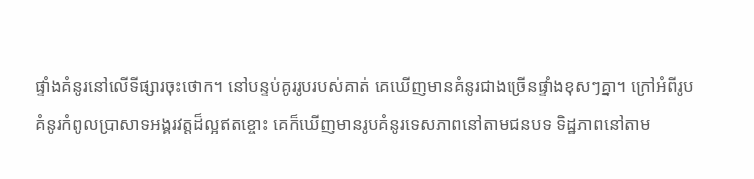ផ្ទាំងគំនូរនៅលើទីផ្សារចុះថោក។ នៅបន្ទប់គូររូបរបស់គាត់ គេឃើញមានគំនូរជាងច្រើនផ្ទាំងខុសៗគ្នា។ ក្រៅអំពីរូបគំនូរកំពូលប្រាសាទអង្គរវត្តដ៏ល្អឥតខ្ចោះ គេក៏ឃើញមានរូបគំនូរទេសភាពនៅតាមជនបទ ទិដ្ឋភាពនៅតាម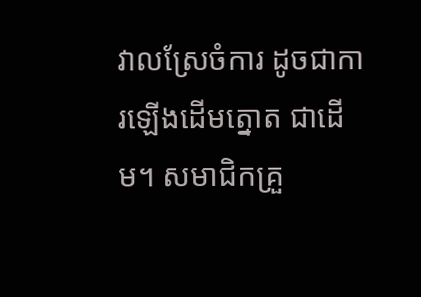វាលស្រែចំការ ដូចជាការឡើងដើមត្នោត ជាដើម។ សមាជិកគ្រួ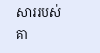សាររបស់គា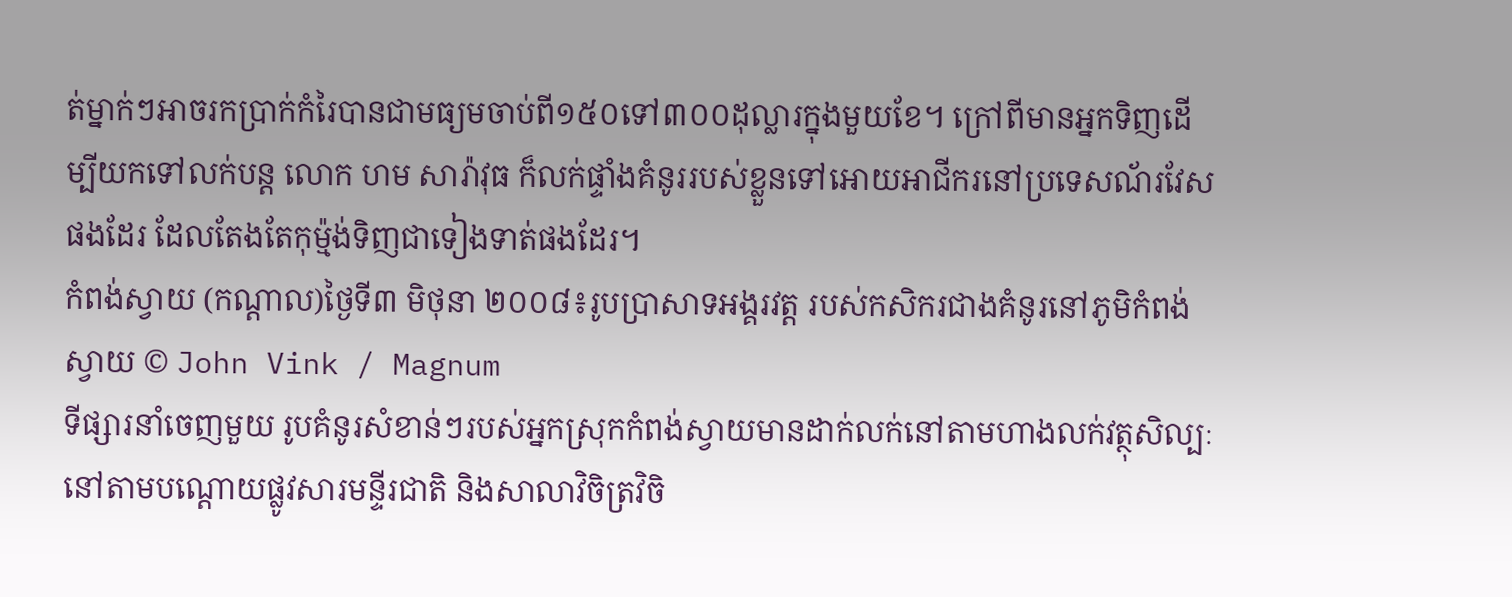ត់ម្នាក់ៗអាចរកប្រាក់កំរៃបានជាមធ្យមចាប់ពី១៥០ទៅ៣០០ដុល្លារក្នុងមួយខែ។ ក្រៅពីមានអ្នកទិញដើម្បីយកទៅលក់បន្ត លោក ហម សារ៉ាវុធ ក៏លក់ផ្ទាំងគំនូររបស់ខ្លួនទៅអោយអាជីករនៅប្រទេសណ័រវែសផងដែរ ដែលតែងតែកុម្ម៉ង់ទិញជាទៀងទាត់ផងដែរ។
កំពង់ស្វាយ (កណ្តាល)ថ្ងៃទី៣ មិថុនា ២០០៨៖រូបប្រាសាទអង្គរវត្ត របស់កសិករជាងគំនូរនៅភូមិកំពង់ស្វាយ © John Vink / Magnum
ទីផ្សារនាំចេញមួយ រូបគំនូរសំខាន់ៗរបស់អ្នកស្រុកកំពង់ស្វាយមានដាក់លក់នៅតាមហាងលក់វត្ថុសិល្បៈ នៅតាមបណ្តោយផ្លូវសារមន្ទីរជាតិ និងសាលាវិចិត្រវិចិ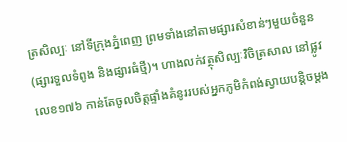ត្រសិល្បៈ នៅទីក្រុងភ្នំពេញ ព្រមទាំងនៅតាមផ្សារសំខាន់ៗមួយចំនួន (ផ្សារទួលទំពូង និងផ្សារធំថ្មី)។ ហាងលក់វត្ថុសិល្បៈវិចិត្រសាល នៅផ្លូវលេខ១៧៦ កាន់តែចូលចិត្តផ្ទាំងគំនូររបស់អ្នកភូមិកំពង់ស្វាយបន្តិចម្តង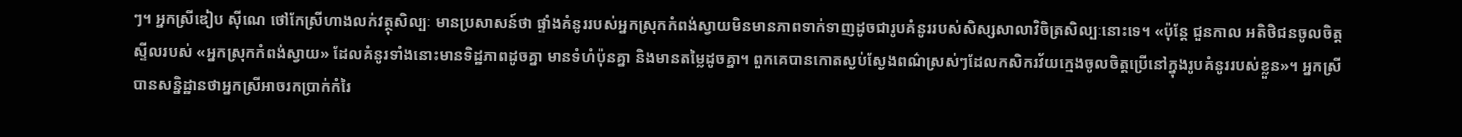ៗ។ អ្នកស្រីឌៀប ស៊ីណេ ថៅកែស្រីហាងលក់វត្ថុសិល្បៈ មានប្រសាសន៍ថា ផ្ទាំងគំនូររបស់អ្នកស្រុកកំពង់ស្វាយមិនមានភាពទាក់ទាញដូចជារូបគំនូររបស់សិស្សសាលាវិចិត្រសិល្បៈនោះទេ។ «ប៉ុន្តែ ជួនកាល អតិថិជនចូលចិត្តស្ទីលរបស់ «អ្នកស្រុកកំពង់ស្វាយ» ដែលគំនូរទាំងនោះមានទិដ្ឋភាពដូចគ្នា មានទំហំប៉ុនគ្នា និងមានតម្លៃដូចគ្នា។ ពួកគេបានកោតស្ងប់ស្ងែងពណ៌ស្រស់ៗដែលកសិករវ័យក្មេងចូលចិត្តប្រើនៅក្នុងរូបគំនូររបស់ខ្លួន»។ អ្នកស្រីបានសន្និដ្ឋានថាអ្នកស្រីអាចរកប្រាក់កំរៃ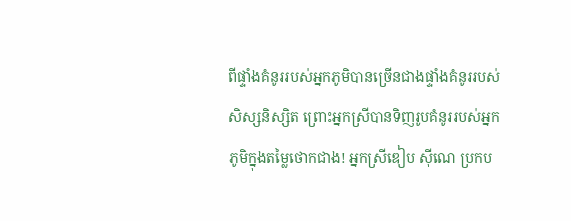ពីផ្ទាំងគំនូររបស់អ្នកភូមិបានច្រើនជាងផ្ទាំងគំនូររបស់សិស្សនិស្សិត ព្រោះអ្នកស្រីបានទិញរូបគំនូររបស់អ្នកភូមិក្នុងតម្លៃថោកជាង! អ្នកស្រីឌៀប ស៊ីណេ ប្រកប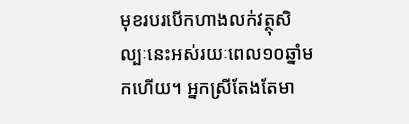មុខរបរបើកហាងលក់វត្ថុសិល្បៈនេះអស់រយៈពេល១០ឆ្នាំមកហើយ។ អ្នកស្រីតែងតែមា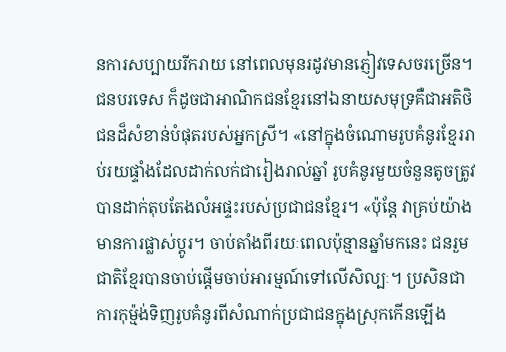នការសប្បាយរីករាយ នៅពេលមុនរដូវមានភ្ញៀវទេសចរច្រើន។ ជនបរទេស ក៏ដូចជាអាណិកជនខ្មែរនៅឯនាយសមុទ្រគឺជាអតិថិជនដ៏សំខាន់បំផុតរបស់អ្នកស្រី។ «នៅក្នុងចំណោមរូបគំនូរខ្មែររាប់រយផ្ទាំងដែលដាក់លក់ជារៀងរាល់ឆ្នាំ រូបគំនូរមួយចំនួនតូចត្រូវបានដាក់តុបតែងលំអផ្ទះរបស់ប្រជាជនខ្មែរ។ «ប៉ុន្តែ វាគ្រប់យ៉ាងមានការផ្លាស់ប្តូរ។ ចាប់តាំងពីរយៈពេលប៉ុន្មានឆ្នាំមកនេះ ជនរួមជាតិខ្មែរបានចាប់ផ្តើមចាប់អារម្មណ៍ទៅលើសិល្បៈ។ ប្រសិនជាការកុម្ម៉ង់ទិញរូបគំនូរពីសំណាក់ប្រជាជនក្នុងស្រុកកើនឡើង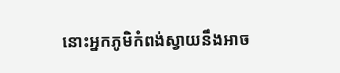នោះអ្នកភូមិកំពង់ស្វាយនឹងអាច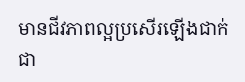មានជីវភាពល្អប្រសើរឡើងជាក់ជា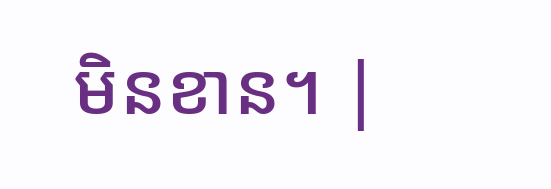មិនខាន។ |